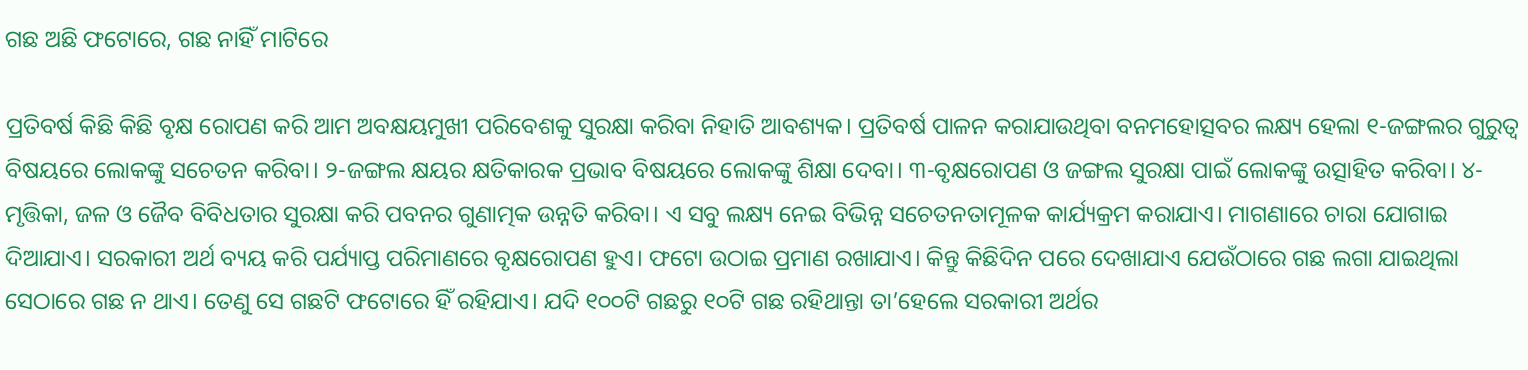ଗଛ ଅଛି ଫଟୋରେ, ଗଛ ନାହିଁ ମାଟିରେ

ପ୍ରତିବର୍ଷ କିଛି କିଛି ବୃକ୍ଷ ରୋପଣ କରି ଆମ ଅବକ୍ଷୟମୁଖୀ ପରିବେଶକୁ ସୁରକ୍ଷା କରିବା ନିହାତି ଆବଶ୍ୟକ। ପ୍ରତିବର୍ଷ ପାଳନ କରାଯାଉଥିବା ବନମହୋତ୍ସବର ଲକ୍ଷ୍ୟ ହେଲା ୧-ଜଙ୍ଗଲର ଗୁରୁତ୍ୱ ବିଷୟରେ ଲୋକଙ୍କୁ ସଚେତନ କରିବା। ୨-ଜଙ୍ଗଲ କ୍ଷୟର କ୍ଷତିକାରକ ପ୍ରଭାବ ବିଷୟରେ ଲୋକଙ୍କୁ ଶିକ୍ଷା ଦେବା। ୩-ବୃକ୍ଷରୋପଣ ଓ ଜଙ୍ଗଲ ସୁରକ୍ଷା ପାଇଁ ଲୋକଙ୍କୁ ଉତ୍ସାହିତ କରିବା। ୪-ମୃତ୍ତିକା, ଜଳ ଓ ଜୈବ ବିବିଧତାର ସୁରକ୍ଷା କରି ପବନର ଗୁଣାତ୍ମକ ଉନ୍ନତି କରିବା। ଏ ସବୁ ଲକ୍ଷ୍ୟ ନେଇ ବିଭିନ୍ନ ସଚେତନତାମୂଳକ କାର୍ଯ୍ୟକ୍ରମ କରାଯାଏ। ମାଗଣାରେ ଚାରା ଯୋଗାଇ ଦିଆଯାଏ। ସରକାରୀ ଅର୍ଥ ବ୍ୟୟ କରି ପର୍ଯ୍ୟାପ୍ତ ପରିମାଣରେ ବୃକ୍ଷରୋପଣ ହୁଏ। ଫଟୋ ଉଠାଇ ପ୍ରମାଣ ରଖାଯାଏ। କିନ୍ତୁ କିଛିଦିନ ପରେ ଦେଖାଯାଏ ଯେଉଁଠାରେ ଗଛ ଲଗା ଯାଇଥିଲା ସେଠାରେ ଗଛ ନ ଥାଏ। ତେଣୁ ସେ ଗଛଟି ଫଟୋରେ ହିଁ ରହିଯାଏ। ଯଦି ୧୦୦ଟି ଗଛରୁ ୧୦ଟି ଗଛ ରହିଥାନ୍ତା ତା’ହେଲେ ସରକାରୀ ଅର୍ଥର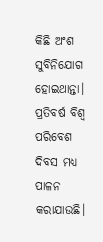କିଛି ଅଂଶ ସୁବିନିଯୋଗ ହୋଇଥାନ୍ତା।
ପ୍ରତିବର୍ଷ ବିଶ୍ୱ ପରିବେଶ ଦିବସ ମଧ୍ୟ ପାଳନ କରାଯାଉଛି।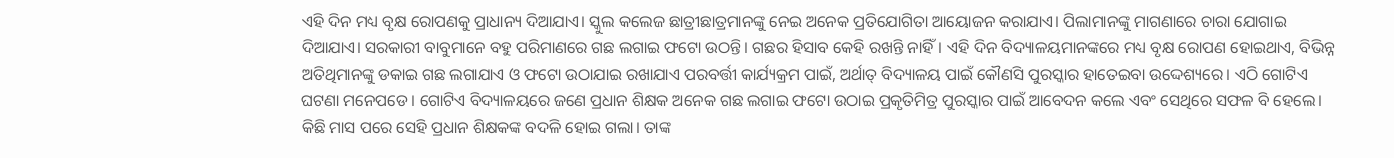ଏହି ଦିନ ମଧ୍ୟ ବୃକ୍ଷ ରୋପଣକୁ ପ୍ରାଧାନ୍ୟ ଦିଆଯାଏ। ସ୍କୁଲ କଲେଜ ଛାତ୍ରୀଛାତ୍ରମାନଙ୍କୁ ନେଇ ଅନେକ ପ୍ରତିଯୋଗିତା ଆୟୋଜନ କରାଯାଏ। ପିଲାମାନଙ୍କୁ ମାଗଣାରେ ଚାରା ଯୋଗାଇ ଦିଆଯାଏ। ସରକାରୀ ବାବୁମାନେ ବହୁ ପରିମାଣରେ ଗଛ ଲଗାଇ ଫଟୋ ଉଠନ୍ତି। ଗଛର ହିସାବ କେହି ରଖନ୍ତି ନାହିଁ। ଏହି ଦିନ ବିଦ୍ୟାଳୟମାନଙ୍କରେ ମଧ୍ୟ ବୃକ୍ଷ ରୋପଣ ହୋଇଥାଏ, ବିଭିନ୍ନ ଅତିଥିମାନଙ୍କୁ ଡକାଇ ଗଛ ଲଗାଯାଏ ଓ ଫଟୋ ଉଠାଯାଇ ରଖାଯାଏ ପରବର୍ତ୍ତୀ କାର୍ଯ୍ୟକ୍ରମ ପାଇଁ, ଅର୍ଥାତ୍‌ ବିଦ୍ୟାଳୟ ପାଇଁ କୌଣସି ପୁରସ୍କାର ହାତେଇବା ଉଦ୍ଦେଶ୍ୟରେ। ଏଠି ଗୋଟିଏ ଘଟଣା ମନେପଡେ। ଗୋଟିଏ ବିଦ୍ୟାଳୟରେ ଜଣେ ପ୍ରଧାନ ଶିକ୍ଷକ ଅନେକ ଗଛ ଲଗାଇ ଫଟୋ ଉଠାଇ ପ୍ରକୃତିମିତ୍ର ପୁରସ୍କାର ପାଇଁ ଆବେଦନ କଲେ ଏବଂ ସେଥିରେ ସଫଳ ବି ହେଲେ। କିଛି ମାସ ପରେ ସେହି ପ୍ରଧାନ ଶିକ୍ଷକଙ୍କ ବଦଳି ହୋଇ ଗଲା। ତାଙ୍କ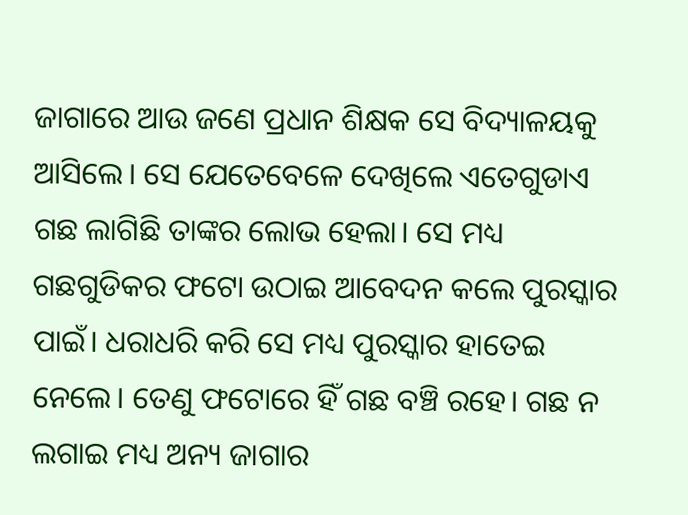ଜାଗାରେ ଆଉ ଜଣେ ପ୍ରଧାନ ଶିକ୍ଷକ ସେ ବିଦ୍ୟାଳୟକୁ ଆସିଲେ। ସେ ଯେତେବେଳେ ଦେଖିଲେ ଏତେଗୁଡାଏ ଗଛ ଲାଗିଛି ତାଙ୍କର ଲୋଭ ହେଲା। ସେ ମଧ୍ୟ ଗଛଗୁଡିକର ଫଟୋ ଉଠାଇ ଆବେଦନ କଲେ ପୁରସ୍କାର ପାଇଁ। ଧରାଧରି କରି ସେ ମଧ୍ୟ ପୁରସ୍କାର ହାତେଇ ନେଲେ। ତେଣୁ ଫଟୋରେ ହିଁ ଗଛ ବଞ୍ଚି ରହେ। ଗଛ ନ ଲଗାଇ ମଧ୍ୟ ଅନ୍ୟ ଜାଗାର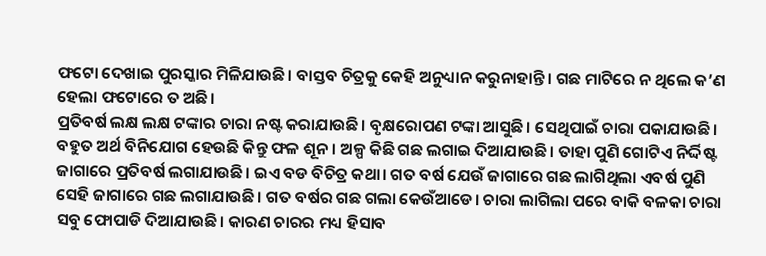ଫଟୋ ଦେଖାଇ ପୁରସ୍କାର ମିଳିଯାଉଛି। ବାସ୍ତବ ଚିତ୍ରକୁ କେହି ଅନୁଧ୍ୟାନ କରୁନାହାନ୍ତି। ଗଛ ମାଟିରେ ନ ଥିଲେ କ’ଣ ହେଲା ଫଟୋରେ ତ ଅଛି।
ପ୍ରତିବର୍ଷ ଲକ୍ଷ ଲକ୍ଷ ଟଙ୍କାର ଚାରା ନଷ୍ଟ କରାଯାଉଛି। ବୃକ୍ଷରୋପଣ ଟଙ୍କା ଆସୁଛି। ସେଥିପାଇଁ ଚାରା ପକାଯାଉଛି। ବହୁତ ଅର୍ଥ ବିନିଯୋଗ ହେଉଛି କିନ୍ତୁ ଫଳ ଶୂନ। ଅଳ୍ପ କିଛି ଗଛ ଲଗାଇ ଦିଆଯାଉଛି। ତାହା ପୁଣି ଗୋଟିଏ ନିର୍ଦ୍ଦିଷ୍ଟ ଜାଗାରେ ପ୍ରତିବର୍ଷ ଲଗାଯାଉଛି। ଇଏ ବଡ ବିଚିତ୍ର କଥା। ଗତ ବର୍ଷ ଯେଉଁ ଜାଗାରେ ଗଛ ଲାଗିଥିଲା ଏବର୍ଷ ପୁଣି ସେହି ଜାଗାରେ ଗଛ ଲଗାଯାଉଛି। ଗତ ବର୍ଷର ଗଛ ଗଲା କେଉଁଆଡେ। ଚାରା ଲାଗିଲା ପରେ ବାକି ବଳକା ଚାରା ସବୁ ଫୋପାଡି ଦିଆଯାଉଛି। କାରଣ ଚାରର ମଧ୍ୟ ହିସାବ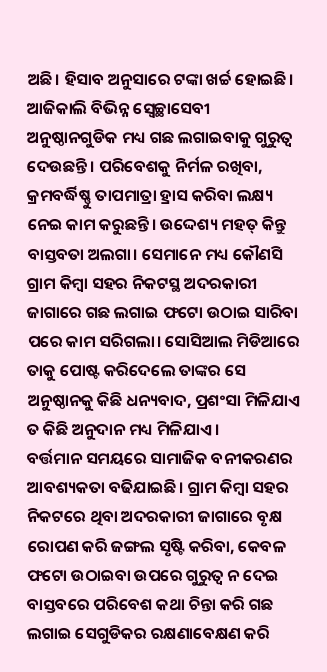ଅଛି। ହିସାବ ଅନୁସାରେ ଟଙ୍କା ଖର୍ଚ୍ଚ ହୋଇଛି।
ଆଜିକାଲି ବିଭିନ୍ନ ସ୍ବେଚ୍ଛାସେବୀ ଅନୁଷ୍ଠାନଗୁଡିକ ମଧ୍ୟ ଗଛ ଲଗାଇବାକୁ ଗୁରୁତ୍ୱ ଦେଉଛନ୍ତି। ପରିବେଶକୁ ନିର୍ମଳ ରଖିବା, କ୍ରମବର୍ଦ୍ଧିଷ୍ଣୁ ତାପମାତ୍ରା ହ୍ରାସ କରିବା ଲକ୍ଷ୍ୟ ନେଇ କାମ କରୁଛନ୍ତି। ଉଦ୍ଦେଶ୍ୟ ମହତ୍‌ କିନ୍ତୁ ବାସ୍ତବତା ଅଲଗା। ସେମାନେ ମଧ୍ୟ କୌଣସି ଗ୍ରାମ କିମ୍ବା ସହର ନିକଟସ୍ଥ ଅଦରକାରୀ ଜାଗାରେ ଗଛ ଲଗାଇ ଫଟୋ ଉଠାଇ ସାରିବା ପରେ କାମ ସରିଗଲା। ସୋସିଆଲ ମିଡିଆରେ ତାକୁ ପୋଷ୍ଟ କରିଦେଲେ ତାଙ୍କର ସେ ଅନୁଷ୍ଠାନକୁ କିଛି ଧନ୍ୟବାଦ, ପ୍ରଶଂସା ମିଳିଯାଏ ତ କିଛି ଅନୁଦାନ ମଧ୍ୟ ମିଳିଯାଏ।
ବର୍ତ୍ତମାନ ସମୟରେ ସାମାଜିକ ବନୀକରଣର ଆବଶ୍ୟକତା ବଢିଯାଇଛି। ଗ୍ରାମ କିମ୍ବା ସହର ନିକଟରେ ଥିବା ଅଦରକାରୀ ଜାଗାରେ ବୃକ୍ଷ ରୋପଣ କରି ଜଙ୍ଗଲ ସୃଷ୍ଟି କରିବା, କେବଳ ଫଟୋ ଉଠାଇବା ଉପରେ ଗୁରୁତ୍ୱ ନ ଦେଇ ବାସ୍ତବରେ ପରିବେଶ କଥା ଚିନ୍ତା କରି ଗଛ ଲଗାଇ ସେଗୁଡିକର ରକ୍ଷଣାବେକ୍ଷଣ କରି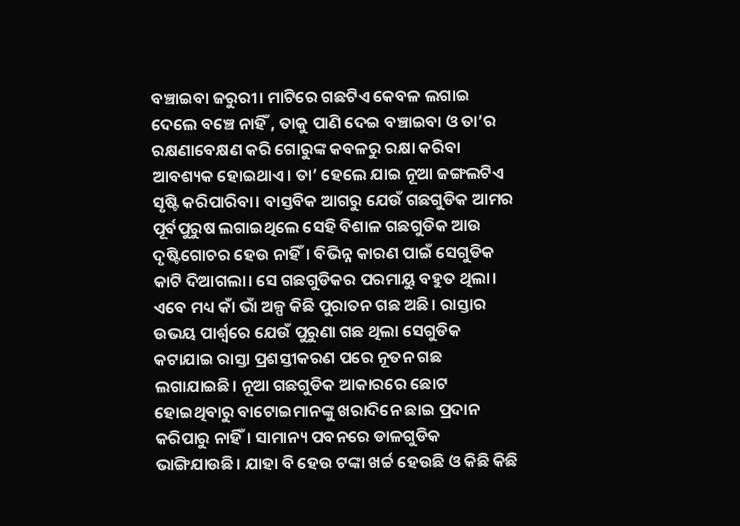ବଞ୍ଚାଇବା ଜରୁରୀ। ମାଟିରେ ଗଛଟିଏ କେବଳ ଲଗାଇ ଦେଲେ ବଞ୍ଚେ ନାହିଁ , ତାକୁ ପାଣି ଦେଇ ବଞ୍ଚାଇବା ଓ ତା’ର ରକ୍ଷଣାବେକ୍ଷଣ କରି ଗୋରୁଙ୍କ କବଳରୁ ରକ୍ଷା କରିବା ଆବଶ୍ୟକ ହୋଇଥାଏ। ତା’ ହେଲେ ଯାଇ ନୂଆ ଜଙ୍ଗଲଟିଏ ସୃଷ୍ଟି କରିପାରିବା। ବାସ୍ତବିକ ଆଗରୁ ଯେଉଁ ଗଛଗୁଡିକ ଆମର ପୂର୍ବପୁରୁଷ ଲଗାଇଥିଲେ ସେହି ବିଶାଳ ଗଛଗୁଡିକ ଆଉ ଦୃଷ୍ଟିଗୋଚର ହେଉ ନାହିଁ। ବିଭିନ୍ନ କାରଣ ପାଇଁ ସେଗୁଡିକ କାଟି ଦିଆଗଲା। ସେ ଗଛଗୁଡିକର ପରମାୟୁ ବହୁତ ଥିଲା। ଏବେ ମଧ୍ୟ କାଁ ଭାଁ ଅଳ୍ପ କିଛି ପୁରାତନ ଗଛ ଅଛି। ରାସ୍ତାର ଉଭୟ ପାର୍ଶ୍ୱରେ ଯେଉଁ ପୁରୁଣା ଗଛ ଥିଲା ସେଗୁଡିକ କଟାଯାଇ ରାସ୍ତା ପ୍ରଶସ୍ତୀକରଣ ପରେ ନୂତନ ଗଛ ଲଗାଯାଇଛି। ନୂଆ ଗଛଗୁଡିକ ଆକାରରେ ଛୋଟ ହୋଇଥିବାରୁ ବାଟୋଇମାନଙ୍କୁ ଖରାଦିନେ ଛାଇ ପ୍ରଦାନ କରିପାରୁ ନାହିଁ। ସାମାନ୍ୟ ପବନରେ ଡାଳଗୁଡିକ ଭାଙ୍ଗିଯାଉଛି। ଯାହା ବି ହେଉ ଟଙ୍କା ଖର୍ଚ୍ଚ ହେଉଛି ଓ କିଛି କିଛି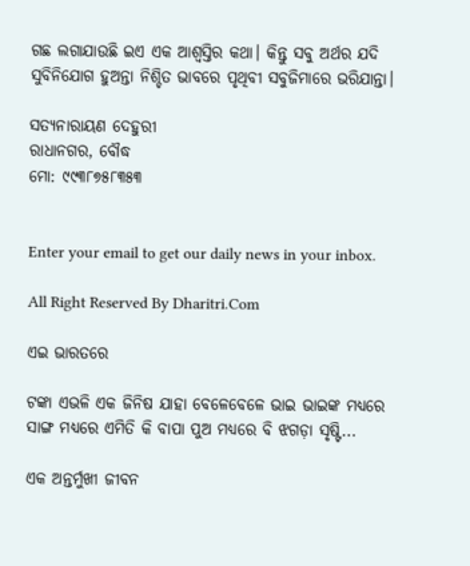ଗଛ ଲଗାଯାଉଛି ଇଏ ଏକ ଆଶ୍ୱସ୍ତିର କଥା। କିନ୍ତୁ ସବୁ ଅର୍ଥର ଯଦି ସୁବିନିଯୋଗ ହୁଅନ୍ତା ନିଶ୍ଚିତ ଭାବରେ ପୃଥିବୀ ସବୁଜିମାରେ ଭରିଯାନ୍ତା।

ସତ୍ୟନାରାୟଣ ଦେହୁରୀ
ରାଧାନଗର, ବୌଦ୍ଧ
ମୋ: ୯୯୩୮୭୫୮୩୫୩


Enter your email to get our daily news in your inbox.

All Right Reserved By Dharitri.Com

ଏଇ ଭାରତରେ

ଟଙ୍କା ଏଭଳି ଏକ ଜିନିଷ ଯାହା ବେଳେବେଳେ ଭାଇ ଭାଇଙ୍କ ମଧ୍ୟରେ ସାଙ୍ଗ ମଧ୍ୟରେ ଏମିତି କି ବାପା ପୁଅ ମଧ୍ୟରେ ବି ଝଗଡ଼ା ସୃଷ୍ଟି...

ଏକ ଅନ୍ତର୍ମୁଖୀ ଜୀବନ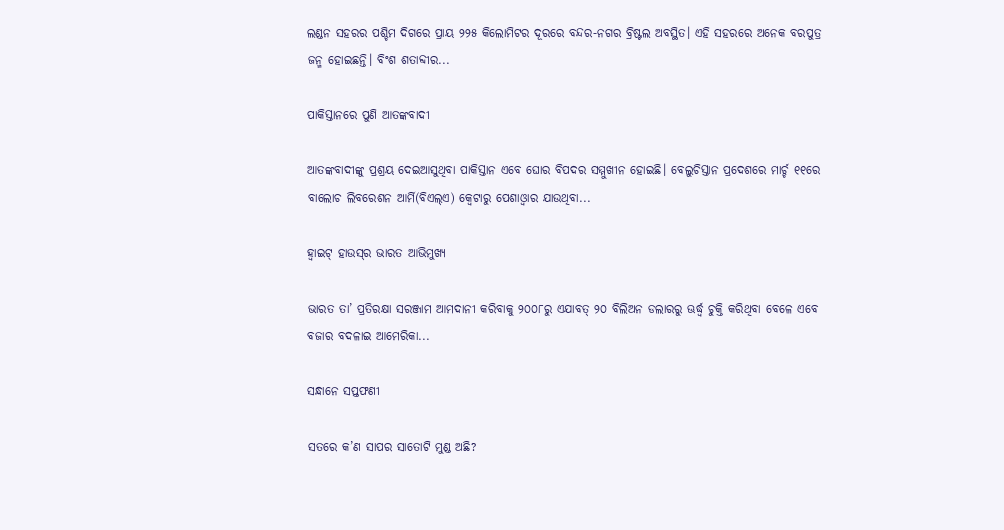ଲଣ୍ଡନ ସହରର ପଶ୍ଚିମ ଦିଗରେ ପ୍ରାୟ ୨୨୫ କିଲୋମିଟର ଦୂରରେ ବନ୍ଦର-ନଗର ବ୍ରିଷ୍ଟଲ ଅବସ୍ଥିତ। ଏହି ସହରରେ ଅନେକ ବରପୁତ୍ର ଜନ୍ମ ହୋଇଛନ୍ତି। ବିଂଶ ଶତାବ୍ଦୀର...

ପାକିସ୍ତାନରେ ପୁଣି ଆତଙ୍କବାଦୀ

ଆତଙ୍କବାଦୀଙ୍କୁ ପ୍ରଶ୍ରୟ ଦେଇଆସୁଥିବା ପାକିସ୍ତାନ ଏବେ ଘୋର ବିପଦର ସମ୍ମୁଖୀନ ହୋଇଛି। ବେଲୁଚିସ୍ତାନ ପ୍ରଦେଶରେ ମାର୍ଚ୍ଚ ୧୧ରେ ବାଲୋଚ ଲିବରେଶନ ଆର୍ମି(ବିଏଲ୍‌ଏ) କ୍ୱେଟାରୁ ପେଶାଓ୍ବାର ଯାଉଥିବା...

ହ୍ବାଇଟ୍‌ ହାଉସ୍‌ର ଭାରତ ଆଭିମୁଖ୍ୟ

ଭାରତ ତା’ ପ୍ରତିରକ୍ଷା ସରଞ୍ଜାମ ଆମଦାନୀ କରିବାକୁ ୨୦୦୮ରୁ ଏଯାବତ୍‌ ୨୦ ବିଲିଅନ ଡଲାରରୁ ଊର୍ଦ୍ଧ୍ୱ ଚୁକ୍ତି କରିଥିବା ବେଳେ ଏବେ ବଜାର ବଦଳାଇ ଆମେରିକା...

ସନ୍ଧାନେ ସପ୍ତଫଣୀ

ସତରେ କ’ଣ ସାପର ସାତୋଟି ମୁଣ୍ଡ ଅଛି?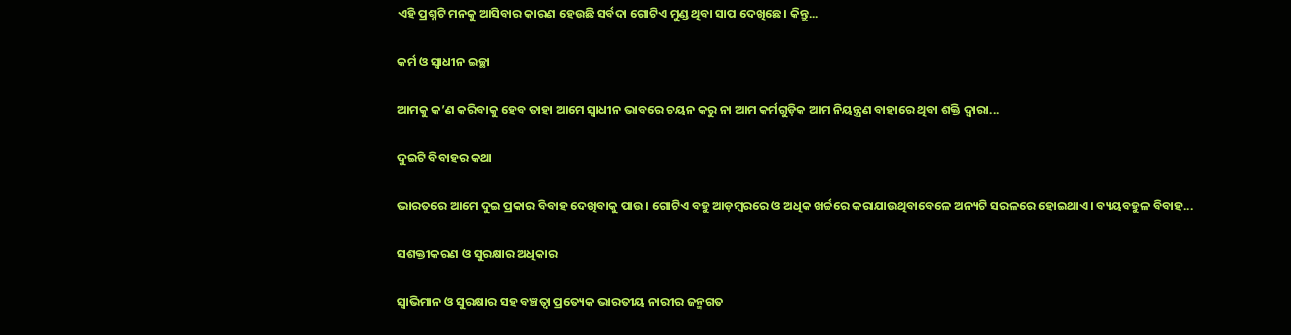ଏହି ପ୍ରଶ୍ନଟି ମନକୁ ଆସିବାର କାରଣ ହେଉଛି ସର୍ବଦା ଗୋଟିଏ ମୁଣ୍ଡ ଥିବା ସାପ ଦେଖିଛେ। କିନ୍ତୁ...

କର୍ମ ଓ ସ୍ବାଧୀନ ଇଚ୍ଛା

ଆମକୁ କ’ଣ କରିବାକୁ ହେବ ତାହା ଆମେ ସ୍ବାଧୀନ ଭାବରେ ଚୟନ କରୁ ନା ଆମ କର୍ମଗୁଡ଼ିକ ଆମ ନିୟନ୍ତ୍ରଣ ବାହାରେ ଥିବା ଶକ୍ତି ଦ୍ୱାରା...

ଦୁଇଟି ବିବାହର କଥା

ଭାରତରେ ଆମେ ଦୁଇ ପ୍ରକାର ବିବାହ ଦେଖିବାକୁ ପାଉ। ଗୋଟିଏ ବହୁ ଆଡ଼ମ୍ବରରେ ଓ ଅଧିକ ଖର୍ଚ୍ଚରେ କରାଯାଉଥିବାବେଳେ ଅନ୍ୟଟି ସରଳରେ ହୋଇଥାଏ। ବ୍ୟୟବହୁଳ ବିବାହ...

ସଶକ୍ତୀକରଣ ଓ ସୁରକ୍ଷାର ଅଧିକାର

ସ୍ବାଭିମାନ ଓ ସୁରକ୍ଷାର ସହ ବଞ୍ଚତ୍ବା ପ୍ରତ୍ୟେକ ଭାରତୀୟ ନାରୀର ଜନ୍ମଗତ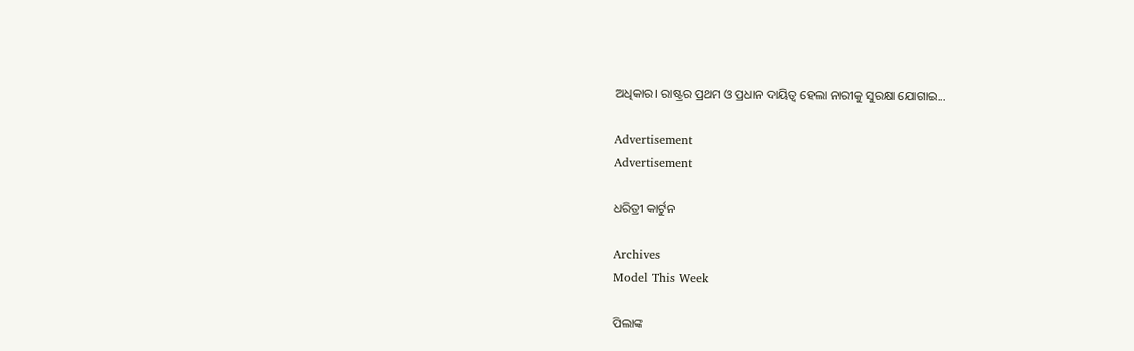ଅଧିକାର। ରାଷ୍ଟ୍ରର ପ୍ରଥମ ଓ ପ୍ରଧାନ ଦାୟିତ୍ୱ ହେଲା ନାରୀକୁ ସୁରକ୍ଷା ଯୋଗାଇ...

Advertisement
Advertisement

ଧରିତ୍ରୀ କାର୍ଟୁନ

Archives
Model This Week

ପିଲାଙ୍କ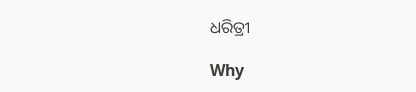ଧରିତ୍ରୀ

Why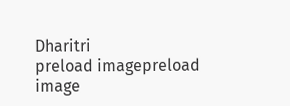Dharitri
preload imagepreload image